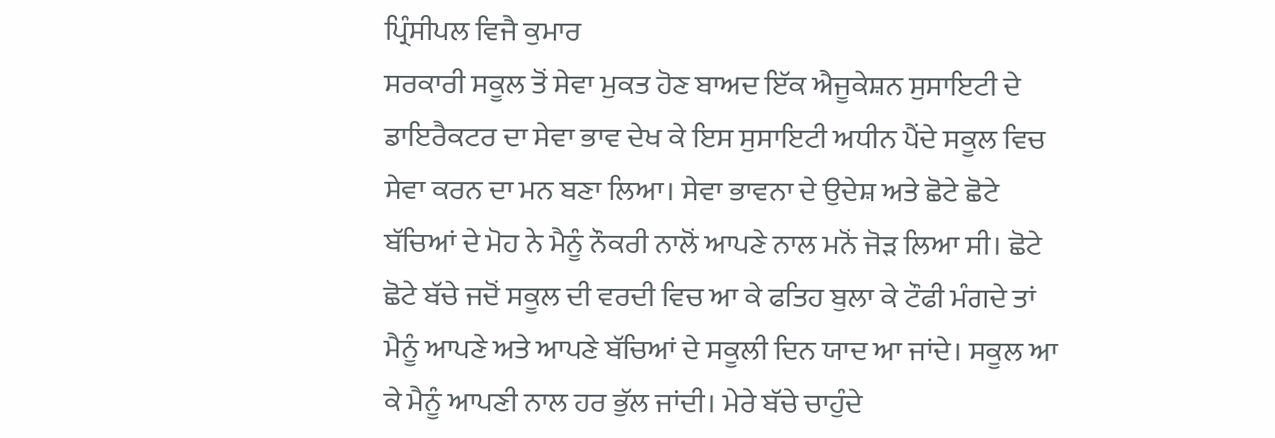ਪ੍ਰਿੰਸੀਪਲ ਵਿਜੈ ਕੁਮਾਰ
ਸਰਕਾਰੀ ਸਕੂਲ ਤੋਂ ਸੇਵਾ ਮੁਕਤ ਹੋਣ ਬਾਅਦ ਇੱਕ ਐਜੂਕੇਸ਼ਨ ਸੁਸਾਇਟੀ ਦੇ ਡਾਇਰੈਕਟਰ ਦਾ ਸੇਵਾ ਭਾਵ ਦੇਖ ਕੇ ਇਸ ਸੁਸਾਇਟੀ ਅਧੀਨ ਪੈਂਦੇ ਸਕੂਲ ਵਿਚ ਸੇਵਾ ਕਰਨ ਦਾ ਮਨ ਬਣਾ ਲਿਆ। ਸੇਵਾ ਭਾਵਨਾ ਦੇ ਉਦੇਸ਼ ਅਤੇ ਛੋਟੇ ਛੋਟੇ ਬੱਚਿਆਂ ਦੇ ਮੋਹ ਨੇ ਮੈਨੂੰ ਨੌਕਰੀ ਨਾਲੋਂ ਆਪਣੇ ਨਾਲ ਮਨੋਂ ਜੋੜ ਲਿਆ ਸੀ। ਛੋਟੇ ਛੋਟੇ ਬੱਚੇ ਜਦੋਂ ਸਕੂਲ ਦੀ ਵਰਦੀ ਵਿਚ ਆ ਕੇ ਫਤਿਹ ਬੁਲਾ ਕੇ ਟੌਫੀ ਮੰਗਦੇ ਤਾਂ ਮੈਨੂੰ ਆਪਣੇ ਅਤੇ ਆਪਣੇ ਬੱਚਿਆਂ ਦੇ ਸਕੂਲੀ ਦਿਨ ਯਾਦ ਆ ਜਾਂਦੇ। ਸਕੂਲ ਆ ਕੇ ਮੈਨੂੰ ਆਪਣੀ ਨਾਲ ਹਰ ਭੁੱਲ ਜਾਂਦੀ। ਮੇਰੇ ਬੱਚੇ ਚਾਹੁੰਦੇ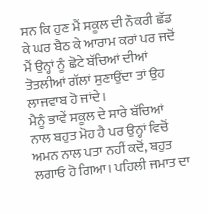ਸਨ ਕਿ ਹੁਣ ਮੈਂ ਸਕੂਲ ਦੀ ਨੌਕਰੀ ਛੱਡ ਕੇ ਘਰ ਬੈਠ ਕੇ ਆਰਾਮ ਕਰਾਂ ਪਰ ਜਦੋਂ ਮੈਂ ਉਨ੍ਹਾਂ ਨੂੰ ਛੋਟੇ ਬੱਚਿਆਂ ਦੀਆਂ ਤੋਤਲੀਆਂ ਗੱਲਾਂ ਸੁਣਾਉਂਦਾ ਤਾਂ ਉਹ ਲਾਜਵਾਬ ਹੋ ਜਾਂਦੇ।
ਮੈਨੂੰ ਭਾਵੇਂ ਸਕੂਲ ਦੇ ਸਾਰੇ ਬੱਚਿਆਂ ਨਾਲ ਬਹੁਤ ਮੋਹ ਹੈ ਪਰ ਉਨ੍ਹਾਂ ਵਿਚੋਂ ਅਮਨ ਨਾਲ ਪਤਾ ਨਹੀਂ ਕਦੋਂ, ਬਹੁਤ ਲਗਾਓ ਹੋ ਗਿਆ। ਪਹਿਲੀ ਜਮਾਤ ਦਾ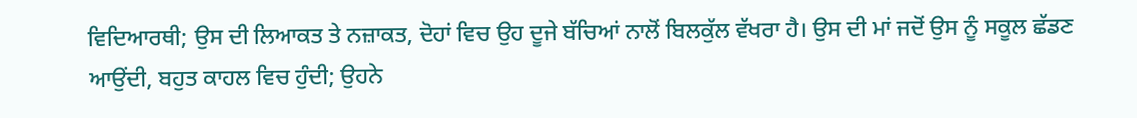ਵਿਦਿਆਰਥੀ; ਉਸ ਦੀ ਲਿਆਕਤ ਤੇ ਨਜ਼ਾਕਤ, ਦੋਹਾਂ ਵਿਚ ਉਹ ਦੂਜੇ ਬੱਚਿਆਂ ਨਾਲੋਂ ਬਿਲਕੁੱਲ ਵੱਖਰਾ ਹੈ। ਉਸ ਦੀ ਮਾਂ ਜਦੋਂ ਉਸ ਨੂੰ ਸਕੂਲ ਛੱਡਣ ਆਉਂਦੀ, ਬਹੁਤ ਕਾਹਲ ਵਿਚ ਹੁੰਦੀ; ਉਹਨੇ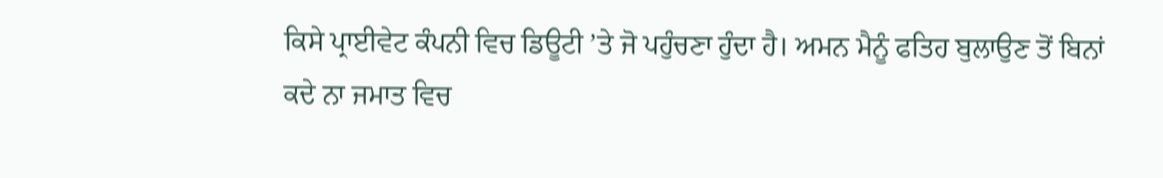ਕਿਸੇ ਪ੍ਰਾਈਵੇਟ ਕੰਪਨੀ ਵਿਚ ਡਿਊਟੀ ’ਤੇ ਜੋ ਪਹੁੰਚਣਾ ਹੁੰਦਾ ਹੈ। ਅਮਨ ਮੈਨੂੰ ਫਤਿਹ ਬੁਲਾਉਣ ਤੋਂ ਬਿਨਾਂ ਕਦੇ ਨਾ ਜਮਾਤ ਵਿਚ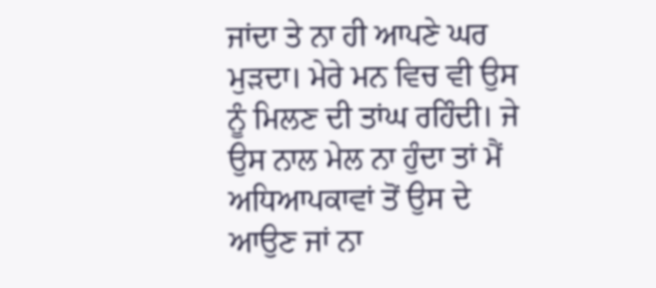ਜਾਂਦਾ ਤੇ ਨਾ ਹੀ ਆਪਣੇ ਘਰ ਮੁੜਦਾ। ਮੇਰੇ ਮਨ ਵਿਚ ਵੀ ਉਸ ਨੂੰ ਮਿਲਣ ਦੀ ਤਾਂਘ ਰਹਿੰਦੀ। ਜੇ ਉਸ ਨਾਲ ਮੇਲ ਨਾ ਹੁੰਦਾ ਤਾਂ ਮੈਂ ਅਧਿਆਪਕਾਵਾਂ ਤੋਂ ਉਸ ਦੇ ਆਉਣ ਜਾਂ ਨਾ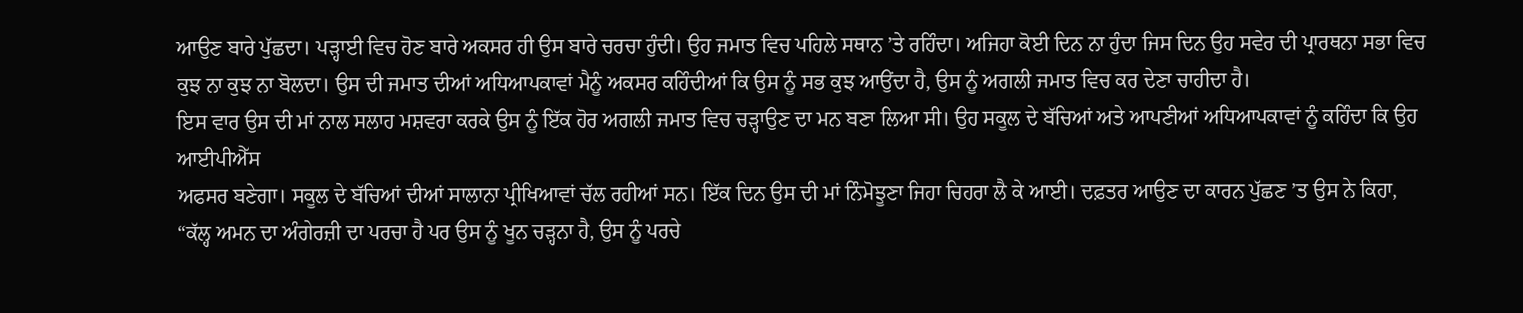ਆਉਣ ਬਾਰੇ ਪੁੱਛਦਾ। ਪੜ੍ਹਾਈ ਵਿਚ ਹੋਣ ਬਾਰੇ ਅਕਸਰ ਹੀ ਉਸ ਬਾਰੇ ਚਰਚਾ ਹੁੰਦੀ। ਉਹ ਜਮਾਤ ਵਿਚ ਪਹਿਲੇ ਸਥਾਨ ’ਤੇ ਰਹਿੰਦਾ। ਅਜਿਹਾ ਕੋਈ ਦਿਨ ਨਾ ਹੁੰਦਾ ਜਿਸ ਦਿਨ ਉਹ ਸਵੇਰ ਦੀ ਪ੍ਰਾਰਥਨਾ ਸਭਾ ਵਿਚ ਕੁਝ ਨਾ ਕੁਝ ਨਾ ਬੋਲਦਾ। ਉਸ ਦੀ ਜਮਾਤ ਦੀਆਂ ਅਧਿਆਪਕਾਵਾਂ ਮੈਨੂੰ ਅਕਸਰ ਕਹਿੰਦੀਆਂ ਕਿ ਉਸ ਨੂੰ ਸਭ ਕੁਝ ਆਉਂਦਾ ਹੈ, ਉਸ ਨੂੰ ਅਗਲੀ ਜਮਾਤ ਵਿਚ ਕਰ ਦੇਣਾ ਚਾਹੀਦਾ ਹੈ।
ਇਸ ਵਾਰ ਉਸ ਦੀ ਮਾਂ ਨਾਲ ਸਲਾਹ ਮਸ਼ਵਰਾ ਕਰਕੇ ਉਸ ਨੂੰ ਇੱਕ ਹੋਰ ਅਗਲੀ ਜਮਾਤ ਵਿਚ ਚੜ੍ਹਾਉਣ ਦਾ ਮਨ ਬਣਾ ਲਿਆ ਸੀ। ਉਹ ਸਕੂਲ ਦੇ ਬੱਚਿਆਂ ਅਤੇ ਆਪਣੀਆਂ ਅਧਿਆਪਕਾਵਾਂ ਨੂੰ ਕਹਿੰਦਾ ਕਿ ਉਹ ਆਈਪੀਐੱਸ
ਅਫਸਰ ਬਣੇਗਾ। ਸਕੂਲ ਦੇ ਬੱਚਿਆਂ ਦੀਆਂ ਸਾਲਾਨਾ ਪ੍ਰੀਖਿਆਵਾਂ ਚੱਲ ਰਹੀਆਂ ਸਨ। ਇੱਕ ਦਿਨ ਉਸ ਦੀ ਮਾਂ ਨਿੰਮੋਝੂਣਾ ਜਿਹਾ ਚਿਹਰਾ ਲੈ ਕੇ ਆਈ। ਦਫ਼ਤਰ ਆਉਣ ਦਾ ਕਾਰਨ ਪੁੱਛਣ ’ਤ ਉਸ ਨੇ ਕਿਹਾ, “ਕੱਲ੍ਹ ਅਮਨ ਦਾ ਅੰਗੇਰਜ਼ੀ ਦਾ ਪਰਚਾ ਹੈ ਪਰ ਉਸ ਨੂੰ ਖੂਨ ਚੜ੍ਹਨਾ ਹੈ, ਉਸ ਨੂੰ ਪਰਚੇ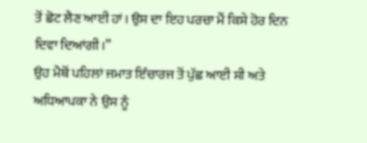ਤੋਂ ਛੋਟ ਲੈਣ ਆਈ ਹਾਂ। ਉਸ ਦਾ ਇਹ ਪਰਚਾ ਮੈਂ ਕਿਸੇ ਹੋਰ ਦਿਨ ਦਿਵਾ ਦਿਆਂਗੀ।”
ਉਹ ਮੈਥੋਂ ਪਹਿਲਾਂ ਜਮਾਤ ਇੰਚਾਰਜ ਤੋਂ ਪੁੱਛ ਆਈ ਸੀ ਅਤੇ ਅਧਿਆਪਕਾ ਨੇ ਉਸ ਨੂੰ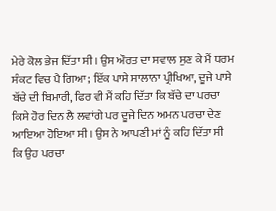ਮੇਰੇ ਕੋਲ ਭੇਜ ਦਿੱਤਾ ਸੀ। ਉਸ ਔਰਤ ਦਾ ਸਵਾਲ ਸੁਣ ਕੇ ਮੈਂ ਧਰਮ ਸੰਕਟ ਵਿਚ ਪੈ ਗਿਆ; ਇੱਕ ਪਾਸੇ ਸਾਲਾਨਾ ਪ੍ਰੀਖਿਆ, ਦੂਜੇ ਪਾਸੇ ਬੱਚੇ ਦੀ ਬਿਮਾਰੀ, ਫਿਰ ਵੀ ਮੈਂ ਕਹਿ ਦਿੱਤਾ ਕਿ ਬੱਚੇ ਦਾ ਪਰਚਾ ਕਿਸੇ ਹੋਰ ਦਿਨ ਲੈ ਲਵਾਂਗੇ ਪਰ ਦੂਜੇ ਦਿਨ ਅਮਨ ਪਰਚਾ ਦੇਣ ਆਇਆ ਹੋਇਆ ਸੀ। ਉਸ ਨੇ ਆਪਣੀ ਮਾਂ ਨੂੰ ਕਹਿ ਦਿੱਤਾ ਸੀ ਕਿ ਉਹ ਪਰਚਾ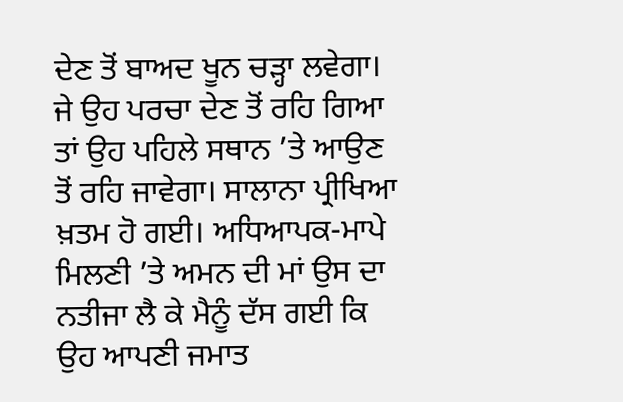ਦੇਣ ਤੋਂ ਬਾਅਦ ਖੂਨ ਚੜ੍ਹਾ ਲਵੇਗਾ। ਜੇ ਉਹ ਪਰਚਾ ਦੇਣ ਤੋਂ ਰਹਿ ਗਿਆ ਤਾਂ ਉਹ ਪਹਿਲੇ ਸਥਾਨ ’ਤੇ ਆਉਣ ਤੋਂ ਰਹਿ ਜਾਵੇਗਾ। ਸਾਲਾਨਾ ਪ੍ਰੀਖਿਆ ਖ਼ਤਮ ਹੋ ਗਈ। ਅਧਿਆਪਕ-ਮਾਪੇ ਮਿਲਣੀ ’ਤੇ ਅਮਨ ਦੀ ਮਾਂ ਉਸ ਦਾ ਨਤੀਜਾ ਲੈ ਕੇ ਮੈਨੂੰ ਦੱਸ ਗਈ ਕਿ ਉਹ ਆਪਣੀ ਜਮਾਤ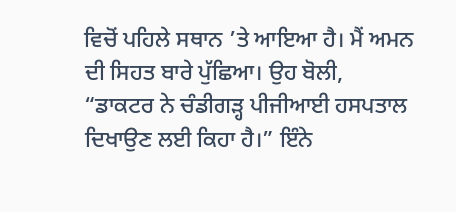ਵਿਚੋਂ ਪਹਿਲੇ ਸਥਾਨ ’ਤੇ ਆਇਆ ਹੈ। ਮੈਂ ਅਮਨ ਦੀ ਸਿਹਤ ਬਾਰੇ ਪੁੱਛਿਆ। ਉਹ ਬੋਲੀ, “ਡਾਕਟਰ ਨੇ ਚੰਡੀਗੜ੍ਹ ਪੀਜੀਆਈ ਹਸਪਤਾਲ ਦਿਖਾਉਣ ਲਈ ਕਿਹਾ ਹੈ।” ਇੰਨੇ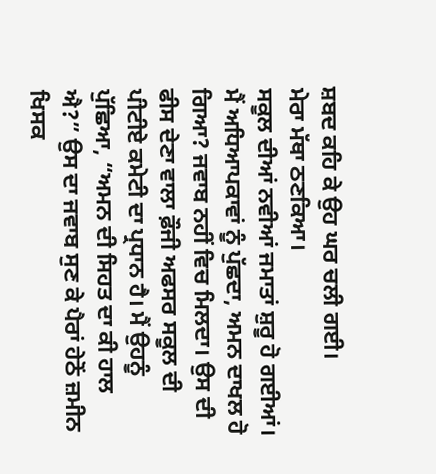ਸ਼ਬਦ ਕਹਿ ਕੇ ਉਹ ਘਰ ਚਲੀ ਗਈ।
ਮੇਰਾ ਮੱਥਾ ਠਣਕਿਆ।
ਸਕੂਲ ਦੀਆਂ ਨਵੀਆਂ ਜਮਾਤਾਂ ਸ਼ੁਰੂ ਹੋ ਗਈਆਂ। ਮੈਂ ਅਧਿਆਪਕਾਵਾਂ ਨੂੰ ਪੁੱਛਦਾ, ਅਮਨ ਦਾਖਲ ਹੋ ਗਿਆ? ਜਵਾਬ ਨਹੀਂ ਵਿਚ ਮਿਲਦਾ। ਉਸ ਦੀ ਫੀਸ ਦੇਣਾ ਵਾਲਾ ਫ਼ੌਜੀ ਅਫਸਰ ਸਕੂਲ ਦੀ ਪੀਟੀਏ ਕਮੇਟੀ ਦਾ ਪ੍ਰਧਾਨ ਹੈ। ਮੈਂ ਉਹਨੂੰ ਪੁੱਛਿਆ, “ਅਮਨ ਦੀ ਸਿਹਤ ਦਾ ਕੀ ਹਾਲ ਐ?” ਉਸ ਦਾ ਜਵਾਬ ਸੁਣ ਕੇ ਪੈਰਾਂ ਹੇਠੋਂ ਜ਼ਮੀਨ ਖਿਸਕ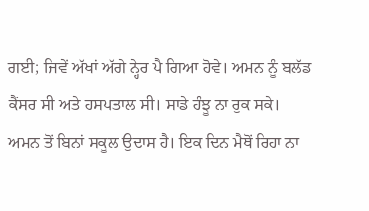ਗਈ; ਜਿਵੇਂ ਅੱਖਾਂ ਅੱਗੇ ਨ੍ਹੇਰ ਪੈ ਗਿਆ ਹੋਵੇ। ਅਮਨ ਨੂੰ ਬਲੱਡ ਕੈਂਸਰ ਸੀ ਅਤੇ ਹਸਪਤਾਲ ਸੀ। ਸਾਡੇ ਹੰਝੂ ਨਾ ਰੁਕ ਸਕੇ।
ਅਮਨ ਤੋਂ ਬਿਨਾਂ ਸਕੂਲ ਉਦਾਸ ਹੈ। ਇਕ ਦਿਨ ਮੈਥੋਂ ਰਿਹਾ ਨਾ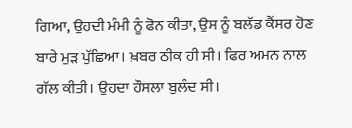ਗਿਆ, ਉਹਦੀ ਮੰਮੀ ਨੂੰ ਫੋਨ ਕੀਤਾ, ਉਸ ਨੂੰ ਬਲੱਡ ਕੈਂਸਰ ਹੋਣ ਬਾਰੇ ਮੁੜ ਪੁੱਛਿਆ। ਖ਼ਬਰ ਠੀਕ ਹੀ ਸੀ। ਫਿਰ ਅਮਨ ਨਾਲ ਗੱਲ ਕੀਤੀ। ਉਹਦਾ ਹੌਸਲਾ ਬੁਲੰਦ ਸੀ।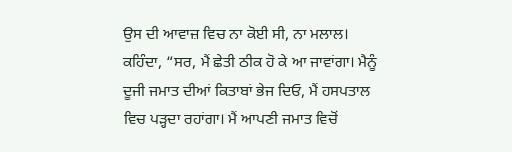ਉਸ ਦੀ ਆਵਾਜ਼ ਵਿਚ ਨਾ ਕੋਈ ਸੀ, ਨਾ ਮਲਾਲ। ਕਹਿੰਦਾ, “ਸਰ, ਮੈਂ ਛੇਤੀ ਠੀਕ ਹੋ ਕੇ ਆ ਜਾਵਾਂਗਾ। ਮੈਨੂੰ ਦੂਜੀ ਜਮਾਤ ਦੀਆਂ ਕਿਤਾਬਾਂ ਭੇਜ ਦਿਓ, ਮੈਂ ਹਸਪਤਾਲ ਵਿਚ ਪੜ੍ਹਦਾ ਰਹਾਂਗਾ। ਮੈਂ ਆਪਣੀ ਜਮਾਤ ਵਿਚੋਂ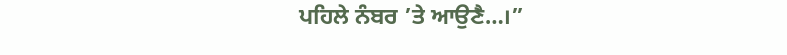ਪਹਿਲੇ ਨੰਬਰ ’ਤੇ ਆਉਣੈ…।”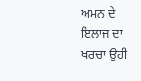ਅਮਨ ਦੇ ਇਲਾਜ ਦਾ ਖਰਚਾ ਉਹੀ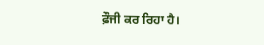ਫ਼ੌਜੀ ਕਰ ਰਿਹਾ ਹੈ।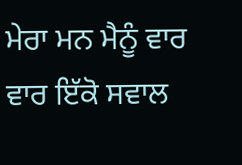ਮੇਰਾ ਮਨ ਮੈਨੂੰ ਵਾਰ ਵਾਰ ਇੱਕੋ ਸਵਾਲ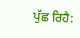ਪੁੱਛ ਰਿਹੈ: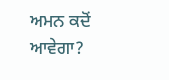ਅਮਨ ਕਦੋਂ ਆਵੇਗਾ?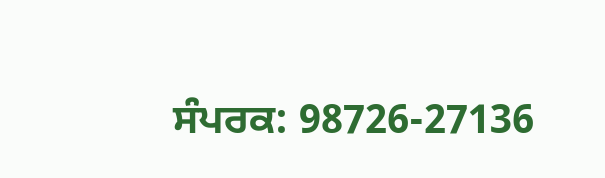ਸੰਪਰਕ: 98726-27136